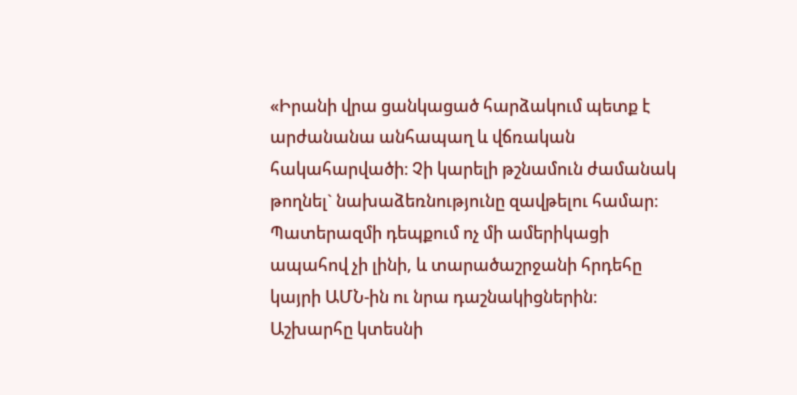«Իրանի վրա ցանկացած հարձակում պետք է արժանանա անհապաղ և վճռական հակահարվածի։ Չի կարելի թշնամուն ժամանակ թողնել` նախաձեռնությունը զավթելու համար։ Պատերազմի դեպքում ոչ մի ամերիկացի ապահով չի լինի, և տարածաշրջանի հրդեհը կայրի ԱՄՆ-ին ու նրա դաշնակիցներին։ Աշխարհը կտեսնի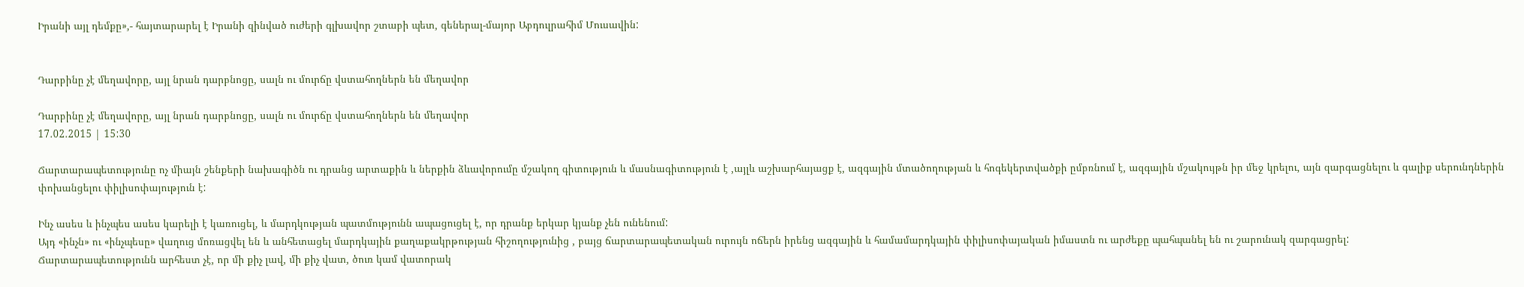Իրանի այլ դեմքը»,- հայտարարել է Իրանի զինված ուժերի գլխավոր շտաբի պետ, գեներալ-մայոր Աբդուլրահիմ Մուսավին:


Դարբինը չէ մեղավորը, այլ նրան դարբնոցը, սալն ու մուրճը վստահողներն են մեղավոր

Դարբինը չէ մեղավորը, այլ նրան դարբնոցը, սալն ու մուրճը վստահողներն են մեղավոր
17.02.2015 | 15:30

Ճարտարապետությունը ոչ միայն շենքերի նախագիծն ու դրանց արտաքին և ներքին ձևավորումը մշակող գիտություն և մասնագիտություն է ,այլև աշխարհայացք է, ազգային մտածողության և հոգեկերտվածքի ըմբռնում է, ազգային մշակույթն իր մեջ կրելու, այն զարգացնելու և գալիք սերունդներին փոխանցելու փիլիսոփայություն է:

Ինչ ասես և ինչպես ասես կարելի է կառուցել, և մարդկության պատմությունն ապացուցել է, որ դրանք երկար կյանք չեն ունենում:
Այդ «ինչն» ու «ինչպեսը» վաղուց մոռացվել են և անհետացել մարդկային քաղաքակրթության հիշողությունից , բայց ճարտարապետական ուրույն ոճերն իրենց ազգային և համամարդկային փիլիսոփայական իմաստն ու արժեքը պահպանել են ու շարունակ զարգացրել:
Ճարտարապետությունն արհեստ չէ, որ մի քիչ լավ, մի քիչ վատ, ծուռ կամ վատորակ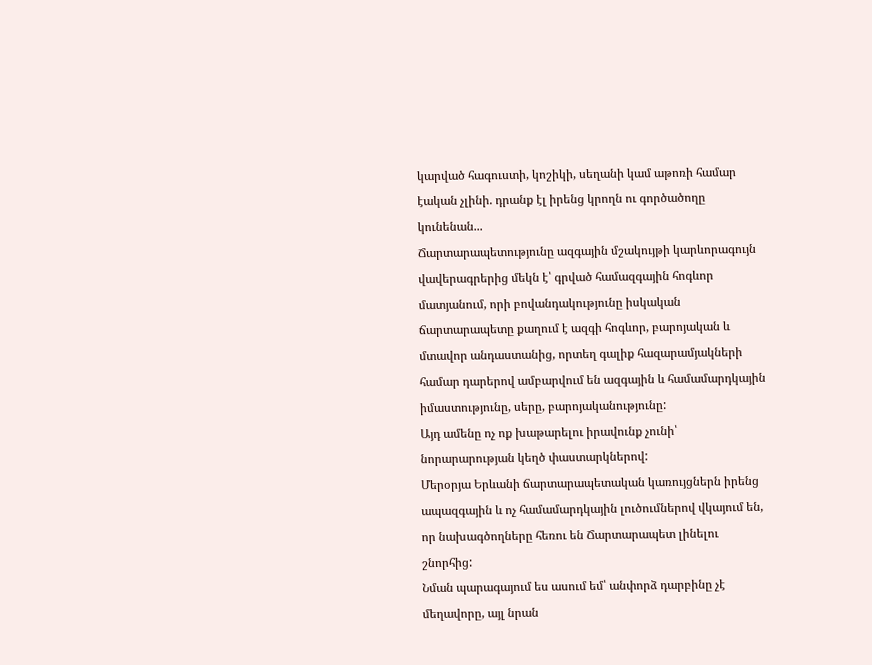կարված հագուստի, կոշիկի, սեղանի կամ աթոռի համար էական չլինի. դրանք էլ իրենց կրողն ու գործածողը կունենան...
Ճարտարապետությունը ազգային մշակույթի կարևորագույն վավերագրերից մեկն է՝ գրված համազգային հոգևոր մատյանում, որի բովանդակությունը իսկական ճարտարապետը քաղում է ազգի հոգևոր, բարոյական և մտավոր անդաստանից, որտեղ գալիք հազարամյակների համար դարերով ամբարվում են ազգային և համամարդկային իմաստությունը, սերը, բարոյականությունը:
Այդ ամենը ոչ ոք խաթարելու իրավունք չունի՝ նորարարության կեղծ փաստարկներով:
Մերօրյա Երևանի ճարտարապետական կառույցներն իրենց ապազգային և ոչ համամարդկային լուծումներով վկայում են, որ նախագծողները հեռու են Ճարտարապետ լինելու շնորհից:
Նման պարագայում ես ասում եմ՝ անփորձ դարբինը չէ մեղավորը, այլ նրան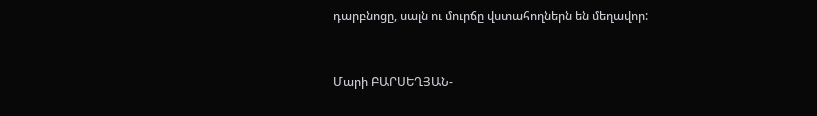դարբնոցը, սալն ու մուրճը վստահողներն են մեղավոր:


Մարի ԲԱՐՍԵՂՅԱՆ-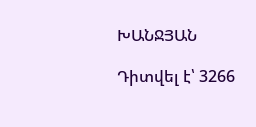ԽԱՆՋՅԱՆ

Դիտվել է՝ 3266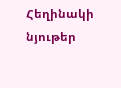Հեղինակի նյութեր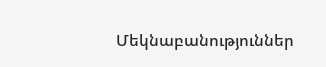Մեկնաբանություններ